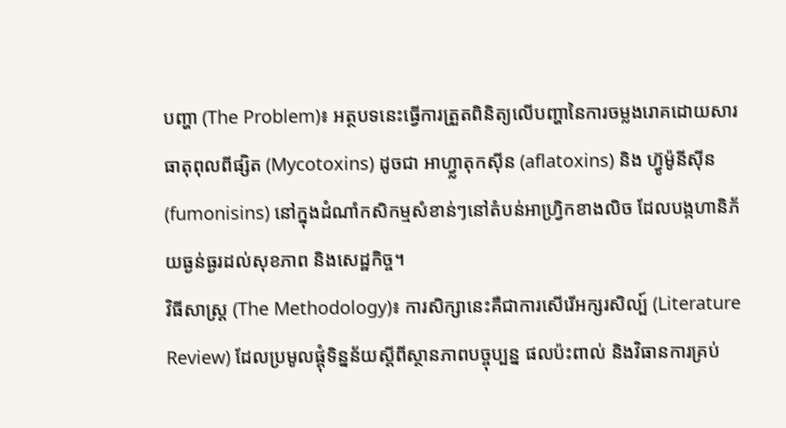បញ្ហា (The Problem)៖ អត្ថបទនេះធ្វើការត្រួតពិនិត្យលើបញ្ហានៃការចម្លងរោគដោយសារធាតុពុលពីផ្សិត (Mycotoxins) ដូចជា អាហ្វ្លាតុកស៊ីន (aflatoxins) និង ហ្វ៊ូម៉ូនីស៊ីន (fumonisins) នៅក្នុងដំណាំកសិកម្មសំខាន់ៗនៅតំបន់អាហ្វ្រិកខាងលិច ដែលបង្កហានិភ័យធ្ងន់ធ្ងរដល់សុខភាព និងសេដ្ឋកិច្ច។
វិធីសាស្ត្រ (The Methodology)៖ ការសិក្សានេះគឺជាការសើរើអក្សរសិល្ប៍ (Literature Review) ដែលប្រមូលផ្តុំទិន្នន័យស្តីពីស្ថានភាពបច្ចុប្បន្ន ផលប៉ះពាល់ និងវិធានការគ្រប់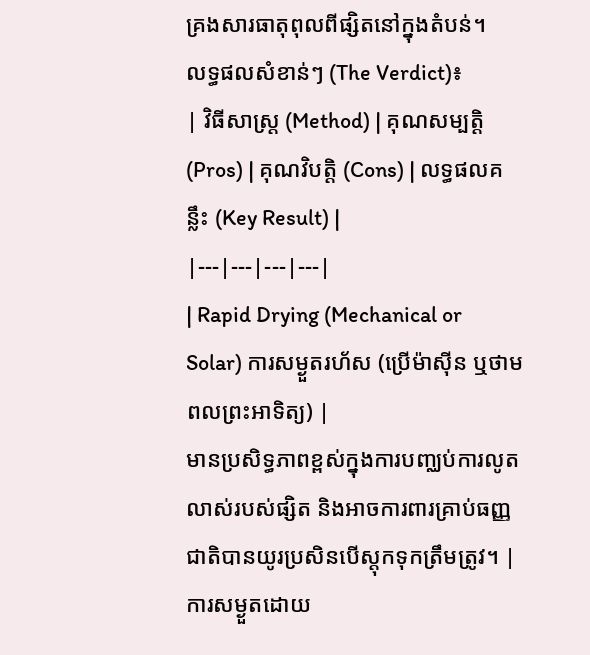គ្រងសារធាតុពុលពីផ្សិតនៅក្នុងតំបន់។
លទ្ធផលសំខាន់ៗ (The Verdict)៖
| វិធីសាស្ត្រ (Method) | គុណសម្បត្តិ (Pros) | គុណវិបត្តិ (Cons) | លទ្ធផលគន្លឹះ (Key Result) |
|---|---|---|---|
| Rapid Drying (Mechanical or Solar) ការសម្ងួតរហ័ស (ប្រើម៉ាស៊ីន ឬថាមពលព្រះអាទិត្យ) |
មានប្រសិទ្ធភាពខ្ពស់ក្នុងការបញ្ឈប់ការលូតលាស់របស់ផ្សិត និងអាចការពារគ្រាប់ធញ្ញជាតិបានយូរប្រសិនបើស្តុកទុកត្រឹមត្រូវ។ | ការសម្ងួតដោយ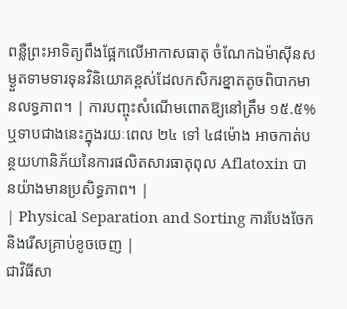ពន្លឺព្រះអាទិត្យពឹងផ្អែកលើអាកាសធាតុ ចំណែកឯម៉ាស៊ីនសម្ងួតទាមទារទុនវិនិយោគខ្ពស់ដែលកសិករខ្នាតតូចពិបាកមានលទ្ធភាព។ | ការបញ្ចុះសំណើមពោតឱ្យនៅត្រឹម ១៥.៥% ឬទាបជាងនេះក្នុងរយៈពេល ២៤ ទៅ ៤៨ម៉ោង អាចកាត់បន្ថយហានិភ័យនៃការផលិតសារធាតុពុល Aflatoxin បានយ៉ាងមានប្រសិទ្ធភាព។ |
| Physical Separation and Sorting ការបែងចែក និងរើសគ្រាប់ខូចចេញ |
ជាវិធីសា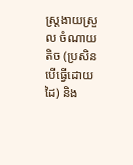ស្ត្រងាយស្រួល ចំណាយតិច (ប្រសិនបើធ្វើដោយដៃ) និង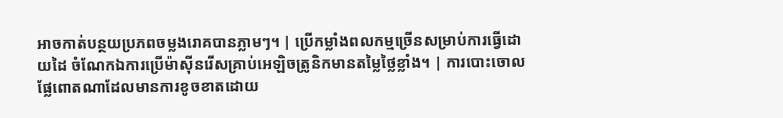អាចកាត់បន្ថយប្រភពចម្លងរោគបានភ្លាមៗ។ | ប្រើកម្លាំងពលកម្មច្រើនសម្រាប់ការធ្វើដោយដៃ ចំណែកឯការប្រើម៉ាស៊ីនរើសគ្រាប់អេឡិចត្រូនិកមានតម្លៃថ្លៃខ្លាំង។ | ការបោះចោលផ្លែពោតណាដែលមានការខូចខាតដោយ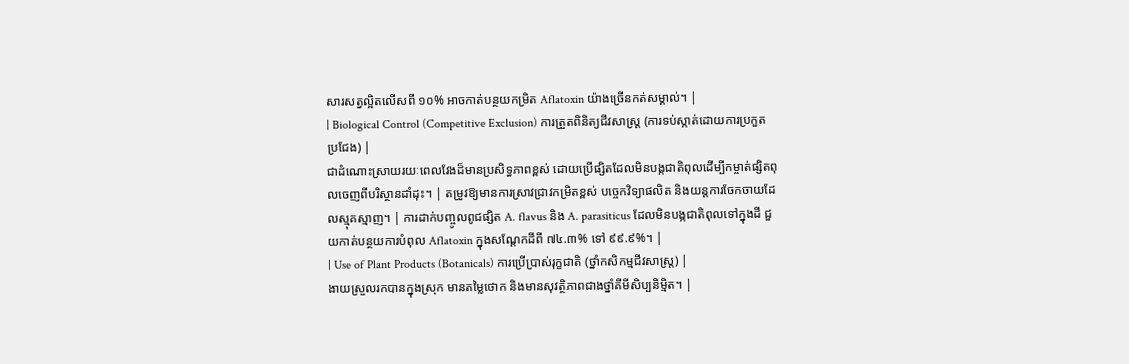សារសត្វល្អិតលើសពី ១០% អាចកាត់បន្ថយកម្រិត Aflatoxin យ៉ាងច្រើនកត់សម្គាល់។ |
| Biological Control (Competitive Exclusion) ការត្រួតពិនិត្យជីវសាស្រ្ត (ការទប់ស្កាត់ដោយការប្រកួតប្រជែង) |
ជាដំណោះស្រាយរយៈពេលវែងដ៏មានប្រសិទ្ធភាពខ្ពស់ ដោយប្រើផ្សិតដែលមិនបង្កជាតិពុលដើម្បីកម្ចាត់ផ្សិតពុលចេញពីបរិស្ថានដាំដុះ។ | តម្រូវឱ្យមានការស្រាវជ្រាវកម្រិតខ្ពស់ បច្ចេកវិទ្យាផលិត និងយន្តការចែកចាយដែលស្មុគស្មាញ។ | ការដាក់បញ្ចូលពូជផ្សិត A. flavus និង A. parasiticus ដែលមិនបង្កជាតិពុលទៅក្នុងដី ជួយកាត់បន្ថយការបំពុល Aflatoxin ក្នុងសណ្តែកដីពី ៧៤.៣% ទៅ ៩៩.៩%។ |
| Use of Plant Products (Botanicals) ការប្រើប្រាស់រុក្ខជាតិ (ថ្នាំកសិកម្មជីវសាស្រ្ត) |
ងាយស្រួលរកបានក្នុងស្រុក មានតម្លៃថោក និងមានសុវត្ថិភាពជាងថ្នាំគីមីសិប្បនិម្មិត។ |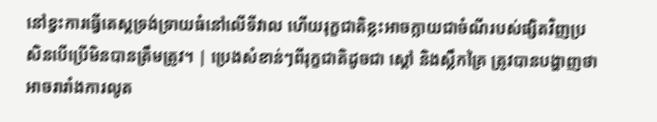នៅខ្វះការធ្វើតេស្តទ្រង់ទ្រាយធំនៅលើទីវាល ហើយរុក្ខជាតិខ្លះអាចក្លាយជាចំណីរបស់ផ្សិតវិញប្រសិនបើប្រើមិនបានត្រឹមត្រូវ។ | ប្រេងសំខាន់ៗពីរុក្ខជាតិដូចជា ស្តៅ និងស្លឹកគ្រៃ ត្រូវបានបង្ហាញថាអាចរារាំងការលូត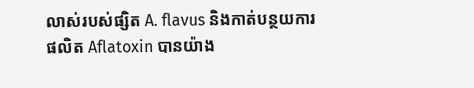លាស់របស់ផ្សិត A. flavus និងកាត់បន្ថយការផលិត Aflatoxin បានយ៉ាង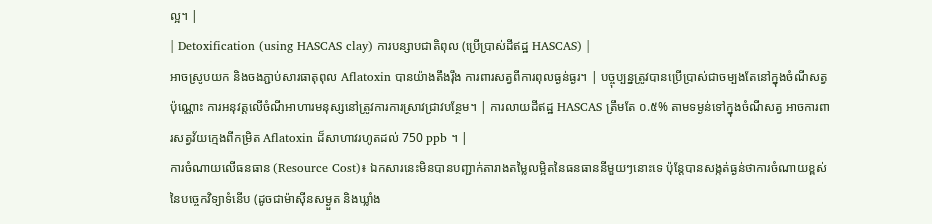ល្អ។ |
| Detoxification (using HASCAS clay) ការបន្សាបជាតិពុល (ប្រើប្រាស់ដីឥដ្ឋ HASCAS) |
អាចស្រូបយក និងចងភ្ជាប់សារធាតុពុល Aflatoxin បានយ៉ាងតឹងរ៉ឹង ការពារសត្វពីការពុលធ្ងន់ធ្ងរ។ | បច្ចុប្បន្នត្រូវបានប្រើប្រាស់ជាចម្បងតែនៅក្នុងចំណីសត្វប៉ុណ្ណោះ ការអនុវត្តលើចំណីអាហារមនុស្សនៅត្រូវការការស្រាវជ្រាវបន្ថែម។ | ការលាយដីឥដ្ឋ HASCAS ត្រឹមតែ ០.៥% តាមទម្ងន់ទៅក្នុងចំណីសត្វ អាចការពារសត្វវ័យក្មេងពីកម្រិត Aflatoxin ដ៏សាហាវរហូតដល់ 750 ppb ។ |
ការចំណាយលើធនធាន (Resource Cost)៖ ឯកសារនេះមិនបានបញ្ជាក់តារាងតម្លៃលម្អិតនៃធនធាននីមួយៗនោះទេ ប៉ុន្តែបានសង្កត់ធ្ងន់ថាការចំណាយខ្ពស់នៃបច្ចេកវិទ្យាទំនើប (ដូចជាម៉ាស៊ីនសម្ងួត និងឃ្លាំង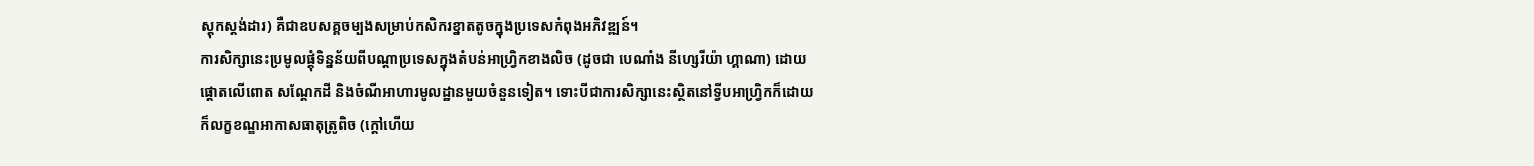ស្តុកស្តង់ដារ) គឺជាឧបសគ្គចម្បងសម្រាប់កសិករខ្នាតតូចក្នុងប្រទេសកំពុងអភិវឌ្ឍន៍។
ការសិក្សានេះប្រមូលផ្តុំទិន្នន័យពីបណ្តាប្រទេសក្នុងតំបន់អាហ្វ្រិកខាងលិច (ដូចជា បេណាំង នីហ្សេរីយ៉ា ហ្គាណា) ដោយផ្តោតលើពោត សណ្តែកដី និងចំណីអាហារមូលដ្ឋានមួយចំនួនទៀត។ ទោះបីជាការសិក្សានេះស្ថិតនៅទ្វីបអាហ្វ្រិកក៏ដោយ ក៏លក្ខខណ្ឌអាកាសធាតុត្រូពិច (ក្តៅហើយ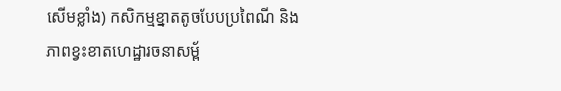សើមខ្លាំង) កសិកម្មខ្នាតតូចបែបប្រពៃណី និងភាពខ្វះខាតហេដ្ឋារចនាសម្ព័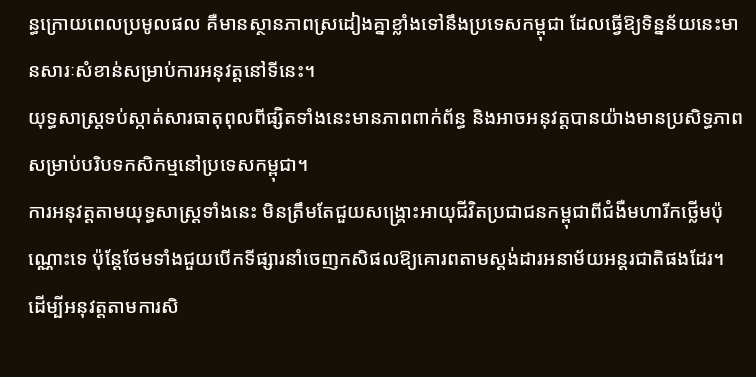ន្ធក្រោយពេលប្រមូលផល គឺមានស្ថានភាពស្រដៀងគ្នាខ្លាំងទៅនឹងប្រទេសកម្ពុជា ដែលធ្វើឱ្យទិន្នន័យនេះមានសារៈសំខាន់សម្រាប់ការអនុវត្តនៅទីនេះ។
យុទ្ធសាស្ត្រទប់ស្កាត់សារធាតុពុលពីផ្សិតទាំងនេះមានភាពពាក់ព័ន្ធ និងអាចអនុវត្តបានយ៉ាងមានប្រសិទ្ធភាពសម្រាប់បរិបទកសិកម្មនៅប្រទេសកម្ពុជា។
ការអនុវត្តតាមយុទ្ធសាស្ត្រទាំងនេះ មិនត្រឹមតែជួយសង្គ្រោះអាយុជីវិតប្រជាជនកម្ពុជាពីជំងឺមហារីកថ្លើមប៉ុណ្ណោះទេ ប៉ុន្តែថែមទាំងជួយបើកទីផ្សារនាំចេញកសិផលឱ្យគោរពតាមស្តង់ដារអនាម័យអន្តរជាតិផងដែរ។
ដើម្បីអនុវត្តតាមការសិ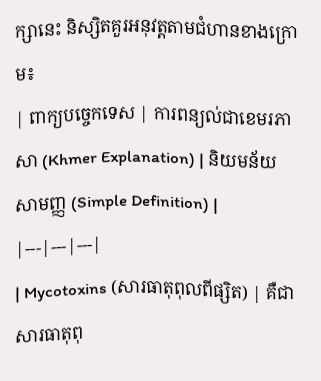ក្សានេះ និស្សិតគួរអនុវត្តតាមជំហានខាងក្រោម៖
| ពាក្យបច្ចេកទេស | ការពន្យល់ជាខេមរភាសា (Khmer Explanation) | និយមន័យសាមញ្ញ (Simple Definition) |
|---|---|---|
| Mycotoxins (សារធាតុពុលពីផ្សិត) | គឺជាសារធាតុពុ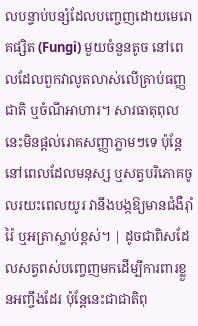លបន្ទាប់បន្សំដែលបញ្ចេញដោយមេរោគផ្សិត (Fungi) មួយចំនួនតូច នៅពេលដែលពួកវាលូតលាស់លើគ្រាប់ធញ្ញជាតិ ឬចំណីអាហារ។ សារធាតុពុលនេះមិនផ្តល់រោគសញ្ញាភ្លាមៗទេ ប៉ុន្តែនៅពេលដែលមនុស្ស ឬសត្វបរិភោគចូលរយះពេលយូរ វានឹងបង្កឱ្យមានជំងឺរ៉ាំរ៉ៃ ឬអត្រាស្លាប់ខ្ពស់។ | ដូចជាពិសដែលសត្វពស់បញ្ចេញមកដើម្បីការពារខ្លួនអញ្ចឹងដែរ ប៉ុន្តែនេះជាជាតិពុ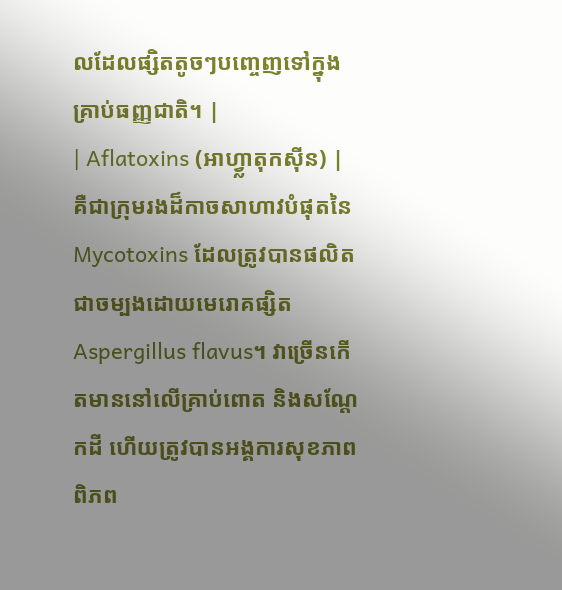លដែលផ្សិតតូចៗបញ្ចេញទៅក្នុងគ្រាប់ធញ្ញជាតិ។ |
| Aflatoxins (អាហ្វ្លាតុកស៊ីន) | គឺជាក្រុមរងដ៏កាចសាហាវបំផុតនៃ Mycotoxins ដែលត្រូវបានផលិតជាចម្បងដោយមេរោគផ្សិត Aspergillus flavus។ វាច្រើនកើតមាននៅលើគ្រាប់ពោត និងសណ្តែកដី ហើយត្រូវបានអង្គការសុខភាពពិភព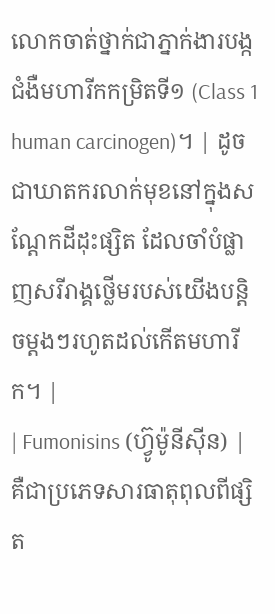លោកចាត់ថ្នាក់ជាភ្នាក់ងារបង្កជំងឺមហារីកកម្រិតទី១ (Class 1 human carcinogen)។ | ដូចជាឃាតករលាក់មុខនៅក្នុងសណ្តែកដីដុះផ្សិត ដែលចាំបំផ្លាញសរីរាង្គថ្លើមរបស់យើងបន្តិចម្តងៗរហូតដល់កើតមហារីក។ |
| Fumonisins (ហ្វ៊ូម៉ូនីស៊ីន) | គឺជាប្រភេទសារធាតុពុលពីផ្សិត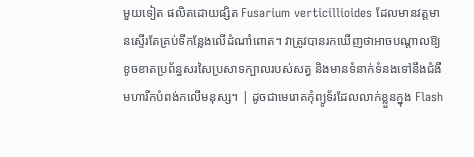មួយទៀត ផលិតដោយផ្សិត Fusarium verticillioides ដែលមានវត្តមានស្ទើរតែគ្រប់ទីកន្លែងលើដំណាំពោត។ វាត្រូវបានរកឃើញថាអាចបណ្តាលឱ្យខូចខាតប្រព័ន្ធសរសៃប្រសាទក្បាលរបស់សត្វ និងមានទំនាក់ទំនងទៅនឹងជំងឺមហារីកបំពង់កលើមនុស្ស។ | ដូចជាមេរោគកុំព្យូទ័រដែលលាក់ខ្លួនក្នុង Flash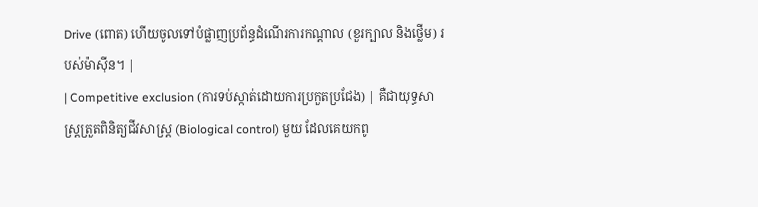Drive (ពោត) ហើយចូលទៅបំផ្លាញប្រព័ន្ធដំណើរការកណ្តាល (ខួរក្បាល និងថ្លើម) របស់ម៉ាស៊ីន។ |
| Competitive exclusion (ការទប់ស្កាត់ដោយការប្រកួតប្រជែង) | គឺជាយុទ្ធសាស្រ្តត្រួតពិនិត្យជីវសាស្រ្ត (Biological control) មួយ ដែលគេយកពូ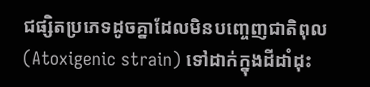ជផ្សិតប្រភេទដូចគ្នាដែលមិនបញ្ចេញជាតិពុល (Atoxigenic strain) ទៅដាក់ក្នុងដីដាំដុះ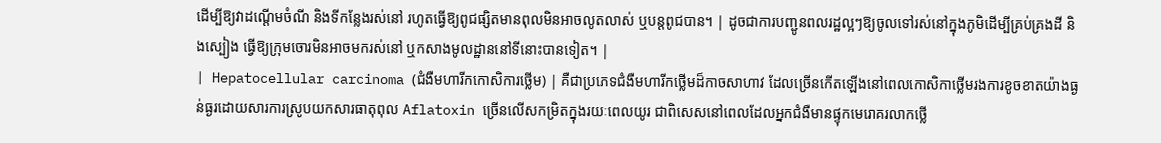ដើម្បីឱ្យវាដណ្តើមចំណី និងទីកន្លែងរស់នៅ រហូតធ្វើឱ្យពូជផ្សិតមានពុលមិនអាចលូតលាស់ ឬបន្តពូជបាន។ | ដូចជាការបញ្ជូនពលរដ្ឋល្អៗឱ្យចូលទៅរស់នៅក្នុងភូមិដើម្បីគ្រប់គ្រងដី និងស្បៀង ធ្វើឱ្យក្រុមចោរមិនអាចមករស់នៅ ឬកសាងមូលដ្ឋាននៅទីនោះបានទៀត។ |
| Hepatocellular carcinoma (ជំងឺមហារីកកោសិការថ្លើម) | គឺជាប្រភេទជំងឺមហារីកថ្លើមដ៏កាចសាហាវ ដែលច្រើនកើតឡើងនៅពេលកោសិកាថ្លើមរងការខូចខាតយ៉ាងធ្ងន់ធ្ងរដោយសារការស្រូបយកសារធាតុពុល Aflatoxin ច្រើនលើសកម្រិតក្នុងរយៈពេលយូរ ជាពិសេសនៅពេលដែលអ្នកជំងឺមានផ្ទុកមេរោគរលាកថ្លើ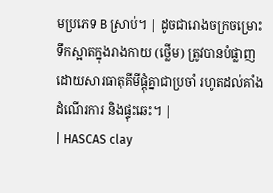មប្រភេទ B ស្រាប់។ | ដូចជារោងចក្រចម្រោះទឹកស្អាតក្នុងរាងកាយ (ថ្លើម) ត្រូវបានបំផ្លាញដោយសារធាតុគីមីផ្តុំគ្នាជាប្រចាំ រហូតដល់គាំងដំណើរការ និងផ្ទុះឆេះ។ |
| HASCAS clay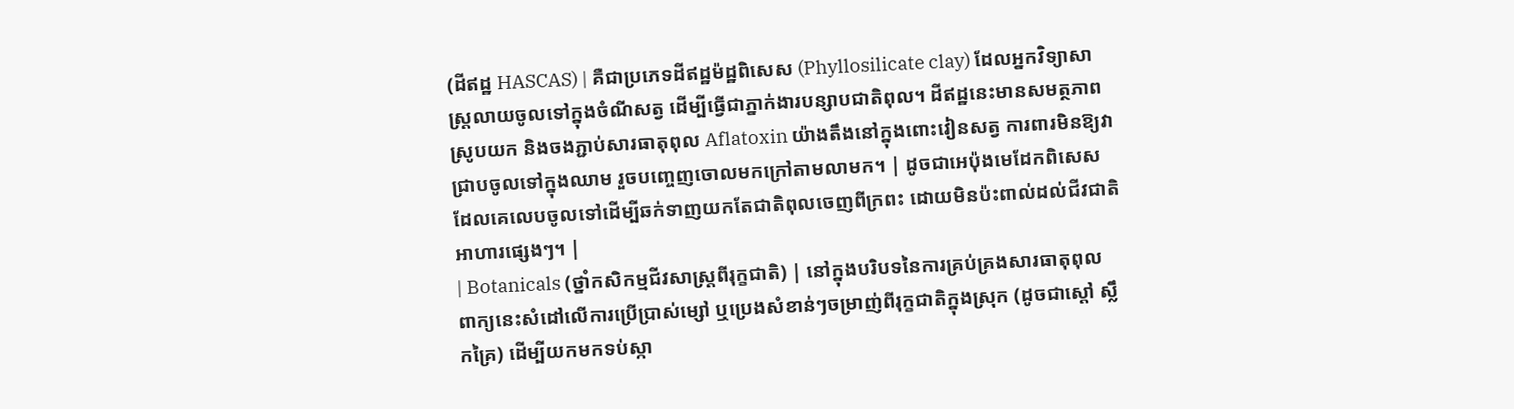(ដីឥដ្ឋ HASCAS) | គឺជាប្រភេទដីឥដ្ឋម៉ដ្ឋពិសេស (Phyllosilicate clay) ដែលអ្នកវិទ្យាសាស្ត្រលាយចូលទៅក្នុងចំណីសត្វ ដើម្បីធ្វើជាភ្នាក់ងារបន្សាបជាតិពុល។ ដីឥដ្ឋនេះមានសមត្ថភាពស្រូបយក និងចងភ្ជាប់សារធាតុពុល Aflatoxin យ៉ាងតឹងនៅក្នុងពោះវៀនសត្វ ការពារមិនឱ្យវាជ្រាបចូលទៅក្នុងឈាម រួចបញ្ចេញចោលមកក្រៅតាមលាមក។ | ដូចជាអេប៉ុងមេដែកពិសេស ដែលគេលេបចូលទៅដើម្បីឆក់ទាញយកតែជាតិពុលចេញពីក្រពះ ដោយមិនប៉ះពាល់ដល់ជីវជាតិអាហារផ្សេងៗ។ |
| Botanicals (ថ្នាំកសិកម្មជីវសាស្រ្តពីរុក្ខជាតិ) | នៅក្នុងបរិបទនៃការគ្រប់គ្រងសារធាតុពុល ពាក្យនេះសំដៅលើការប្រើប្រាស់ម្សៅ ឬប្រេងសំខាន់ៗចម្រាញ់ពីរុក្ខជាតិក្នុងស្រុក (ដូចជាស្តៅ ស្លឹកគ្រៃ) ដើម្បីយកមកទប់ស្កា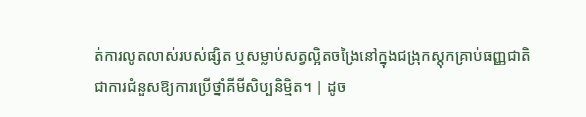ត់ការលូតលាស់របស់ផ្សិត ឬសម្លាប់សត្វល្អិតចង្រៃនៅក្នុងជង្រុកស្តុកគ្រាប់ធញ្ញជាតិ ជាការជំនួសឱ្យការប្រើថ្នាំគីមីសិប្បនិម្មិត។ | ដូច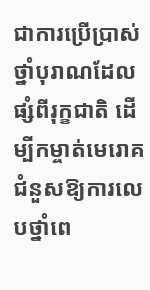ជាការប្រើប្រាស់ថ្នាំបុរាណដែលផ្សំពីរុក្ខជាតិ ដើម្បីកម្ចាត់មេរោគជំនួសឱ្យការលេបថ្នាំពេ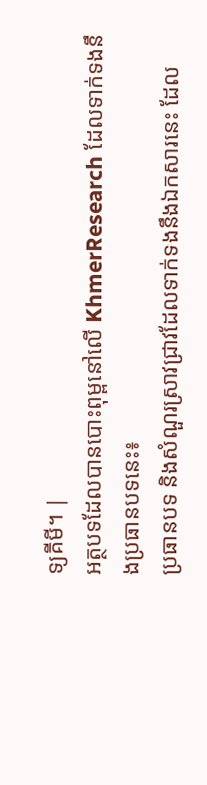ទ្យគីមី។ |
អត្ថបទដែលបានបោះពុម្ពនៅលើ KhmerResearch ដែលទាក់ទងនឹងប្រធានបទនេះ៖
ប្រធានបទ និងសំណួរស្រាវជ្រាវដែលទាក់ទងនឹងឯកសារនេះ ដែល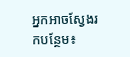អ្នកអាចស្វែងរកបន្ថែម៖